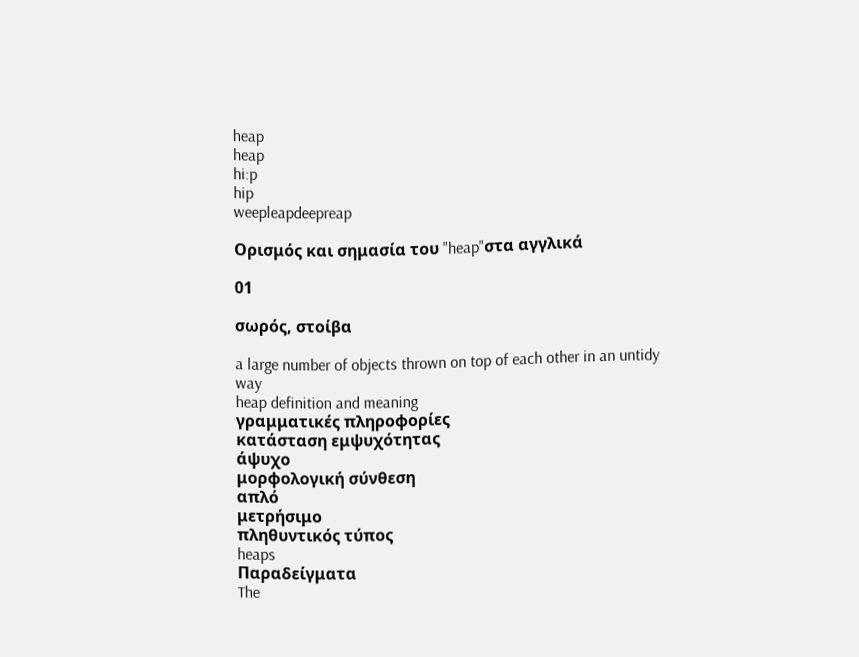heap
heap
hi:p
hip
weepleapdeepreap

Ορισμός και σημασία του "heap"στα αγγλικά

01

σωρός, στοίβα

a large number of objects thrown on top of each other in an untidy way
heap definition and meaning
γραμματικές πληροφορίες
κατάσταση εμψυχότητας
άψυχο
μορφολογική σύνθεση
απλό
μετρήσιμο
πληθυντικός τύπος
heaps
Παραδείγματα
The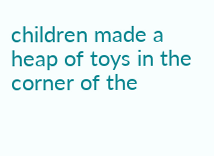children made a heap of toys in the corner of the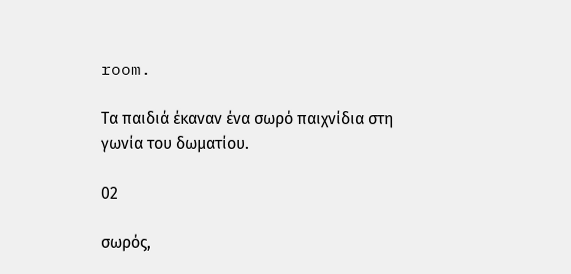room.

Τα παιδιά έκαναν ένα σωρό παιχνίδια στη γωνία του δωματίου.

02

σωρός,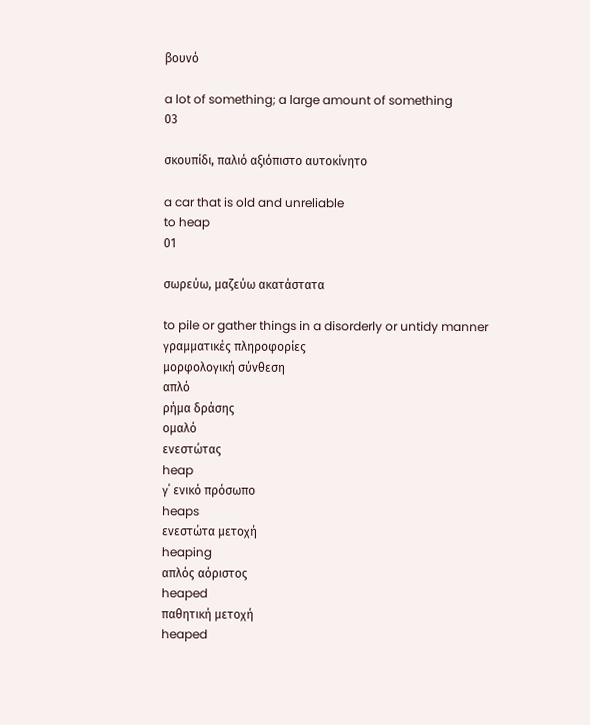βουνό

a lot of something; a large amount of something
03

σκουπίδι, παλιό αξιόπιστο αυτοκίνητο

a car that is old and unreliable
to heap
01

σωρεύω, μαζεύω ακατάστατα

to pile or gather things in a disorderly or untidy manner
γραμματικές πληροφορίες
μορφολογική σύνθεση
απλό
ρήμα δράσης
ομαλό
ενεστώτας
heap
γ΄ ενικό πρόσωπο
heaps
ενεστώτα μετοχή
heaping
απλός αόριστος
heaped
παθητική μετοχή
heaped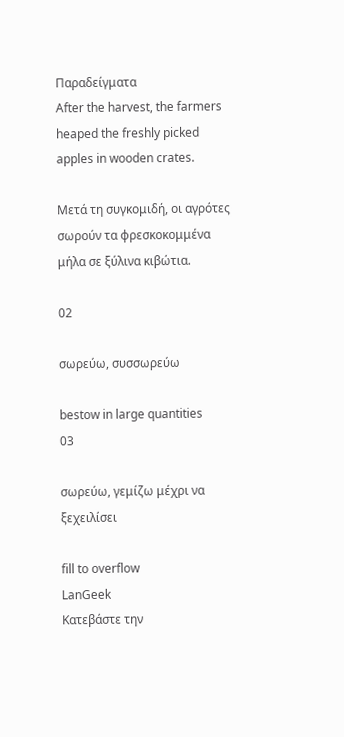Παραδείγματα
After the harvest, the farmers heaped the freshly picked apples in wooden crates.

Μετά τη συγκομιδή, οι αγρότες σωρούν τα φρεσκοκομμένα μήλα σε ξύλινα κιβώτια.

02

σωρεύω, συσσωρεύω

bestow in large quantities
03

σωρεύω, γεμίζω μέχρι να ξεχειλίσει

fill to overflow
LanGeek
Κατεβάστε την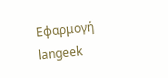Εφαρμογή
langeek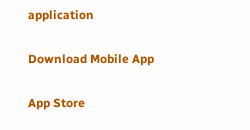application

Download Mobile App

App Store